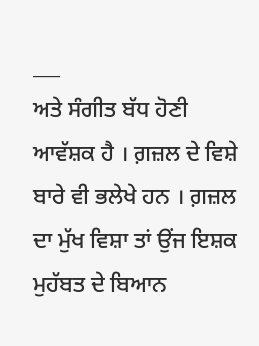___
ਅਤੇ ਸੰਗੀਤ ਬੱਧ ਹੋਣੀ ਆਵੱਸ਼ਕ ਹੈ । ਗ਼ਜ਼ਲ ਦੇ ਵਿਸ਼ੇ ਬਾਰੇ ਵੀ ਭਲੇਖੇ ਹਨ । ਗ਼ਜ਼ਲ ਦਾ ਮੁੱਖ ਵਿਸ਼ਾ ਤਾਂ ਉਂਜ ਇਸ਼ਕ ਮੁਹੱਬਤ ਦੇ ਬਿਆਨ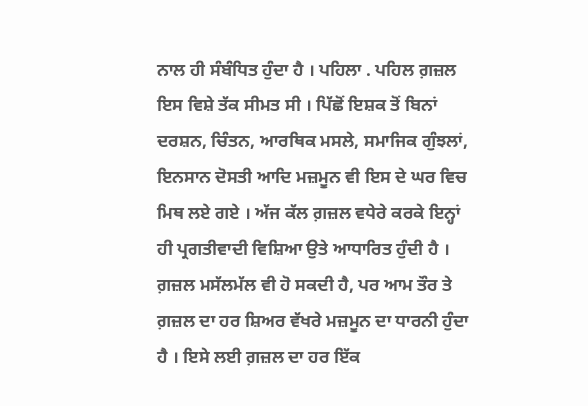ਨਾਲ ਹੀ ਸੰਬੰਧਿਤ ਹੁੰਦਾ ਹੈ । ਪਹਿਲਾ . ਪਹਿਲ ਗ਼ਜ਼ਲ ਇਸ ਵਿਸ਼ੇ ਤੱਕ ਸੀਮਤ ਸੀ । ਪਿੱਛੋਂ ਇਸ਼ਕ ਤੋਂ ਬਿਨਾਂ ਦਰਸ਼ਨ, ਚਿੰਤਨ, ਆਰਥਿਕ ਮਸਲੇ, ਸਮਾਜਿਕ ਗੁੰਝਲਾਂ, ਇਨਸਾਨ ਦੋਸਤੀ ਆਦਿ ਮਜ਼ਮੂਨ ਵੀ ਇਸ ਦੇ ਘਰ ਵਿਚ ਮਿਥ ਲਏ ਗਏ । ਅੱਜ ਕੱਲ ਗ਼ਜ਼ਲ ਵਧੇਰੇ ਕਰਕੇ ਇਨ੍ਹਾਂ ਹੀ ਪ੍ਰਗਤੀਵਾਦੀ ਵਿਸ਼ਿਆ ਉਤੇ ਆਧਾਰਿਤ ਹੁੰਦੀ ਹੈ । ਗ਼ਜ਼ਲ ਮਸੱਲਮੱਲ ਵੀ ਹੋ ਸਕਦੀ ਹੈ, ਪਰ ਆਮ ਤੌਰ ਤੇ ਗ਼ਜ਼ਲ ਦਾ ਹਰ ਸ਼ਿਅਰ ਵੱਖਰੇ ਮਜ਼ਮੂਨ ਦਾ ਧਾਰਨੀ ਹੁੰਦਾ ਹੈ । ਇਸੇ ਲਈ ਗ਼ਜ਼ਲ ਦਾ ਹਰ ਇੱਕ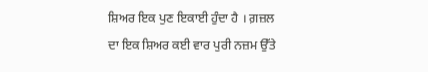ਸ਼ਿਅਰ ਇਕ ਪੁਣ ਇਕਾਈ ਹੁੰਦਾ ਹੈ । ਗ਼ਜ਼ਲ ਦਾ ਇਕ ਸ਼ਿਅਰ ਕਈ ਵਾਰ ਪੁਰੀ ਨਜ਼ਮ ਉੱਤੇ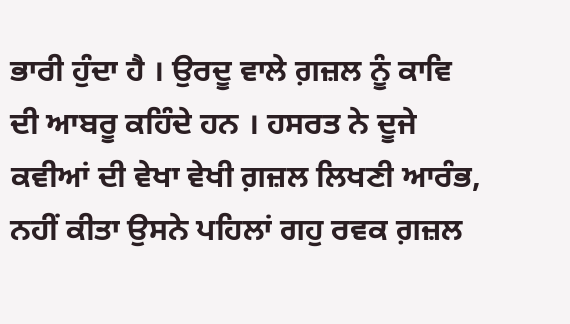ਭਾਰੀ ਹੁੰਦਾ ਹੈ । ਉਰਦੂ ਵਾਲੇ ਗ਼ਜ਼ਲ ਨੂੰ ਕਾਵਿ ਦੀ ਆਬਰੂ ਕਹਿੰਦੇ ਹਨ । ਹਸਰਤ ਨੇ ਦੂਜੇ ਕਵੀਆਂ ਦੀ ਵੇਖਾ ਵੇਖੀ ਗ਼ਜ਼ਲ ਲਿਖਣੀ ਆਰੰਭ, ਨਹੀਂ ਕੀਤਾ ਉਸਨੇ ਪਹਿਲਾਂ ਗਹੁ ਰਵਕ ਗ਼ਜ਼ਲ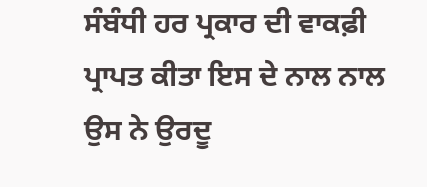ਸੰਬੰਧੀ ਹਰ ਪ੍ਰਕਾਰ ਦੀ ਵਾਕਫ਼ੀ ਪ੍ਰਾਪਤ ਕੀਤਾ ਇਸ ਦੇ ਨਾਲ ਨਾਲ ਉਸ ਨੇ ਉਰਦੂ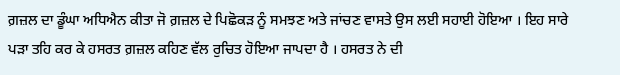ਗ਼ਜ਼ਲ ਦਾ ਡੂੰਘਾ ਅਧਿਐਨ ਕੀਤਾ ਜੋ ਗ਼ਜ਼ਲ ਦੇ ਪਿਛੋਕੜ ਨੂੰ ਸਮਝਣ ਅਤੇ ਜਾਂਚਣ ਵਾਸਤੇ ਉਸ ਲਈ ਸਹਾਈ ਹੋਇਆ । ਇਹ ਸਾਰੇ ਪੜਾ ਤਹਿ ਕਰ ਕੇ ਹਸਰਤ ਗ਼ਜ਼ਲ ਕਹਿਣ ਵੱਲ ਰੁਚਿਤ ਹੋਇਆ ਜਾਪਦਾ ਹੈ । ਹਸਰਤ ਨੇ ਦੀ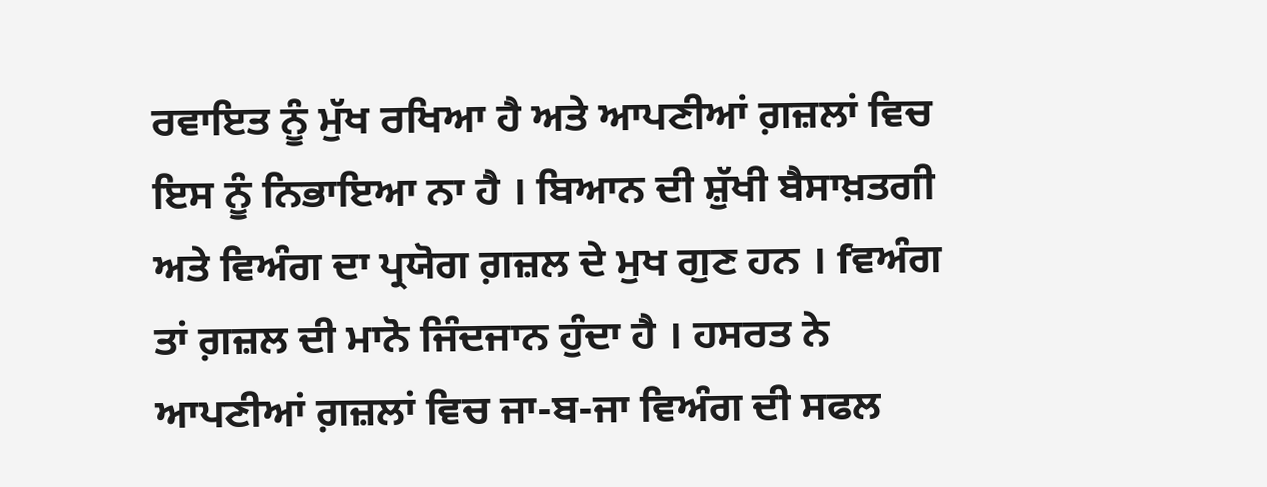ਰਵਾਇਤ ਨੂੰ ਮੁੱਖ ਰਖਿਆ ਹੈ ਅਤੇ ਆਪਣੀਆਂ ਗ਼ਜ਼ਲਾਂ ਵਿਚ ਇਸ ਨੂੰ ਨਿਭਾਇਆ ਨਾ ਹੈ । ਬਿਆਨ ਦੀ ਸ਼ੁੱਖੀ ਬੈਸਾਖ਼ਤਗੀ ਅਤੇ ਵਿਅੰਗ ਦਾ ਪ੍ਰਯੋਗ ਗ਼ਜ਼ਲ ਦੇ ਮੁਖ ਗੁਣ ਹਨ । fਵਅੰਗ ਤਾਂ ਗ਼ਜ਼ਲ ਦੀ ਮਾਨੋ ਜਿੰਦਜਾਨ ਹੁੰਦਾ ਹੈ । ਹਸਰਤ ਨੇ ਆਪਣੀਆਂ ਗ਼ਜ਼ਲਾਂ ਵਿਚ ਜਾ-ਬ-ਜਾ ਵਿਅੰਗ ਦੀ ਸਫਲ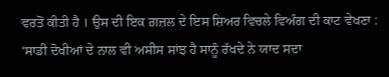ਵਰਤੋਂ ਕੀਤੀ ਹੈ । ਉਸ ਦੀ ਇਕ ਗ਼ਜ਼ਲ ਦੇ ਇਸ ਸ਼ਿਅਰ ਵਿਚਲੇ ਵਿਅੰਗ ਦੀ ਕਾਟ ਵੇਖਣਾ : ‘ਸਾਡੀ ਦੋਖੀਆਂ ਦੇ ਨਾਲ ਵੀ ਅਸੀਸ ਸਾਂਝ ਹੈ ਸਾਨੂੰ ਰੱਖਦੇ ਨੇ ਯਾਦ ਸਦਾ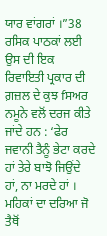ਯਾਰ ਵਾਂਗਰਾਂ ।”38 ਰਸਿਕ ਪਾਠਕਾਂ ਲਈ ਉਸ ਦੀ ਇਕ ਰਿਵਾਇਤੀ ਪ੍ਰਕਾਰ ਦੀ ਗ਼ਜ਼ਲ ਦੇ ਕੁਝ fਸਅਰ ਨਮੂਨੇ ਵਲੋਂ ਦਰਜ ਕੀਤੇ ਜਾਂਦੇ ਹਨ : ‘ਫੇਰ ਜਵਾਨੀ ਤੈਨੂੰ ਭੇਟਾ ਕਰਦੇ ਹਾਂ ਤੇਰੇ ਬਾਝੋ ਜਿਉਂਦੇ ਹਾਂ, ਨਾ ਮਰਦੇ ਹਾਂ । ਮਹਿਕਾਂ ਦਾ ਦਰਿਆ ਜੋ ਤੈਥੋਂ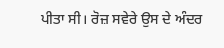ਪੀਤਾ ਸੀ। ਰੋਜ਼ ਸਵੇਰੇ ਉਸ ਦੇ ਅੰਦਰ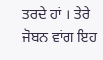ਤਰਦੇ ਹਾਂ । ਤੇਰੇ ਜੋਬਨ ਵਾਂਗ ਇਹ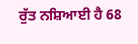ਰੁੱਤ ਨਸ਼ਿਆਈ ਹੈ 68